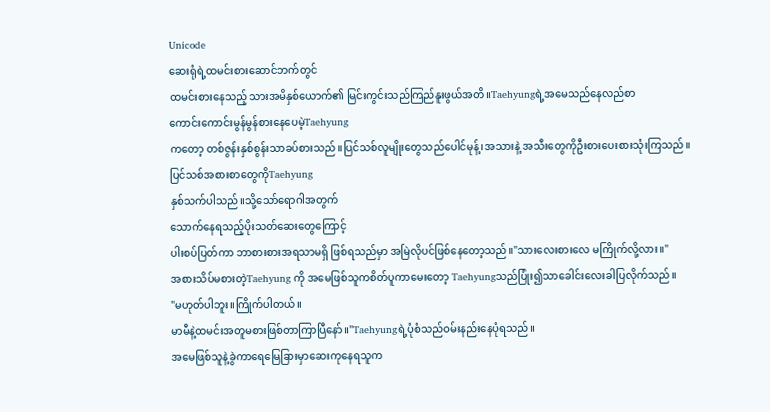Unicode
ဆေးရုံရဲ့ထမင်းစားဆောင်ဘက်တွင်
ထမင်းစားနေသည့် သားအမိနှစ်ယောက်၏ မြင်းကွင်းသည်ကြည်နူးဖွယ်အတိ။Taehyungရဲ့အမေသည်နေလည်စာ
ကောင်းကောင်းမွန်မွန်စားနေပေမဲ့Taehyung
ကတော့ တစ်ဇွန်းနှစ်စွန်းသာခပ်စားသည်။ပြင်သစ်လူမျိုးတွေသည်ပေါင်မုန့်၊အသားနဲ့ အသီးတွေကိုဦးစားပေးစားသုံးကြသည်။
ပြင်သစ်အစားစာတွေကိုTaehyung
နှစ်သက်ပါသည်။သို့သော်ရောဂါအတွက်
သောက်နေရသည့်ပိုးသတ်ဆေးတွေကြောင့်
ပါးစပ်ပြတ်ကာ ဘာစားစားအရသာမရှိ ဖြစ်ရသည်မှာ အမြဲလိုပင်ဖြစ်နေတော့သည်။"သားလေးစားလေ မကြိုက်လို့လား။"
အစားသိပ်မစားတဲ့Taehyung ကို အမေဖြစ်သူကစိတ်ပူကာမေးတော့ Taehyungသည်ပြုံး၍သာခေါင်းလေးခါပြလိုက်သည်။
"မဟုတ်ပါဘူး။ကြိုက်ပါတယ်။
မာမီနဲ့ထမင်းအတူမစားဖြစ်တာကြာပြီနော်။"Taehyungရဲ့ပုံစံသည်ဝမ်းနည်းနေပုံရသည်။
အမေဖြစ်သူနဲ့ခွဲကာရေမြေခြားမှာဆေးကုနေရသူက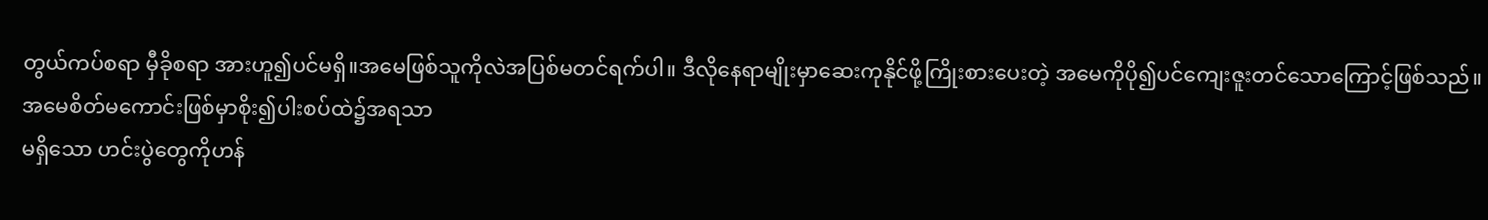တွယ်ကပ်စရာ မှီခိုစရာ အားဟူ၍ပင်မရှိ။အမေဖြစ်သူကိုလဲအပြစ်မတင်ရက်ပါ။ ဒီလိုနေရာမျိုးမှာဆေးကုနိုင်ဖို့ကြိုးစားပေးတဲ့ အမေကိုပို၍ပင်ကျေးဇူးတင်သောကြောင့်ဖြစ်သည်။
အမေစိတ်မကောင်းဖြစ်မှာစိုး၍ပါးစပ်ထဲ၌အရသာ
မရှိသော ဟင်းပွဲတွေကိုဟန်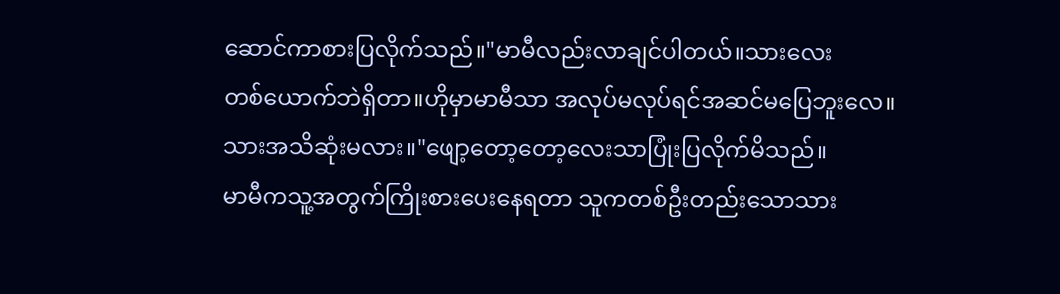ဆောင်ကာစားပြလိုက်သည်။"မာမီလည်းလာချင်ပါတယ်။သားလေး
တစ်ယောက်ဘဲရှိတာ။ဟိုမှာမာမီသာ အလုပ်မလုပ်ရင်အဆင်မပြေဘူးလေ။
သားအသိဆုံးမလား။"ဖျော့တော့တော့လေးသာပြုံးပြလိုက်မိသည်။
မာမီကသူ့အတွက်ကြိုးစားပေးနေရတာ သူကတစ်ဦးတည်းသောသား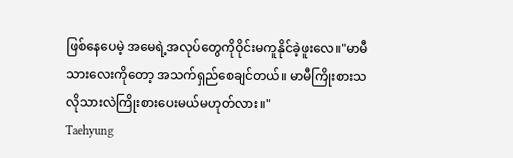ဖြစ်နေပေမဲ့ အမေရဲ့အလုပ်တွေကိုဝိုင်းမကူနိုင်ခဲ့ဖူးလေ။"မာမီသားလေးကိုတော့ အသက်ရှည်စေချင်တယ်။ မာမီကြိုးစားသလိုသားလဲကြိုးစားပေးမယ်မဟုတ်လား။"
Taehyung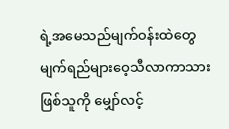ရဲ့အမေသည်မျက်ဝန်းထဲတွေ
မျက်ရည်များဝေ့သီလာကာသားဖြစ်သူကို မျှော်လင့်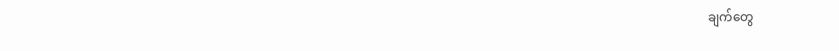ချက်တွေ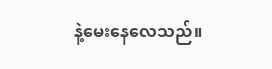နဲ့မေးနေလေသည်။